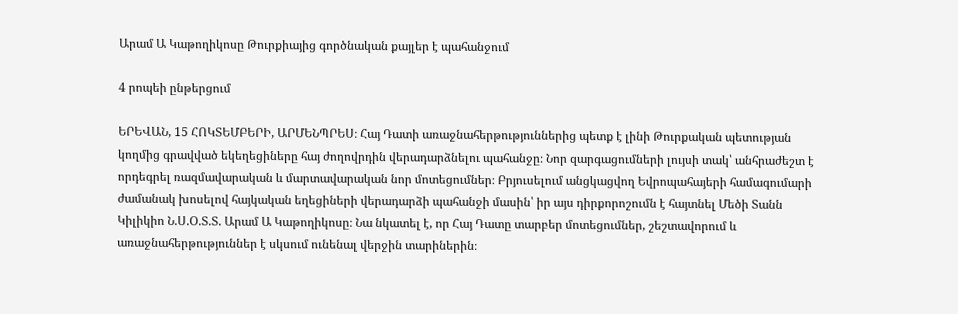Արամ Ա Կաթողիկոսը Թուրքիայից գործնական քայլեր է պահանջում

4 րոպեի ընթերցում

ԵՐԵՎԱՆ, 15 ՀՈԿՏԵՄԲԵՐԻ, ԱՐՄԵՆՊՐԵՍ։ Հայ Դատի առաջնահերթություններից պետք է լինի Թուրքական պետության կողմից գրավված եկեղեցիները հայ ժողովրդին վերադարձնելու պահանջը։ Նոր զարգացումների լույսի տակ՝ անհրաժեշտ է որդեգրել ռազմավարական և մարտավարական նոր մոտեցումներ։ Բրյուսելում անցկացվող Եվրոպահայերի համագումարի ժամանակ խոսելով հայկական եղեցիների վերադարձի պահանջի մասին՝ իր այս դիրքորոշումն է հայտնել Մեծի Տանն Կիլիկիո Ն.Ս.Օ.Տ.Տ. Արամ Ա Կաթողիկոսը։ Նա նկատել է, որ Հայ Դատը տարբեր մոտեցումներ, շեշտավորում և առաջնահերթություններ է սկսում ունենալ վերջին տարիներին։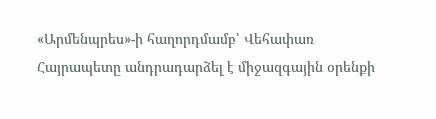«Արմենպրես»-ի հաղորդմամբ՝ Վեհափառ Հայրապետը անդրադարձել է միջազգային օրենքի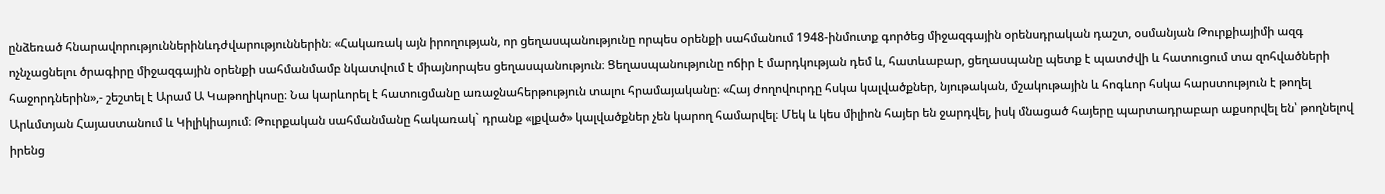ընձեռած հնարավորություններինևդժվարություններին։ «Հակառակ այն իրողության, որ ցեղասպանությունը որպես օրենքի սահմանում 1948-ինմուտք գործեց միջազգային օրենսդրական դաշտ, օսմանյան Թուրքիայիմի ազգ ոչնչացնելու ծրագիրը միջազգային օրենքի սահմանմամբ նկատվում է միայնորպես ցեղասպանություն։ Ցեղասպանությունը ոճիր է մարդկության դեմ և, հատևաբար, ցեղասպանը պետք է պատժվի և հատուցում տա զոհվածների հաջորդներին»,- շեշտել է Արամ Ա Կաթողիկոսը։ Նա կարևորել է հատուցմանը առաջնահերթություն տալու հրամայականը։ «Հայ ժողովուրդը հսկա կալվածքներ, նյութական, մշակութային և հոգևոր հսկա հարստություն է թողել Արևմտյան Հայաստանում և Կիլիկիայում։ Թուրքական սահմանմանը հակառակ` դրանք «լքված» կալվածքներ չեն կարող համարվել։ Մեկ և կես միլիոն հայեր են ջարդվել, իսկ մնացած հայերը պարտադրաբար աքսորվել են՝ թողնելով իրենց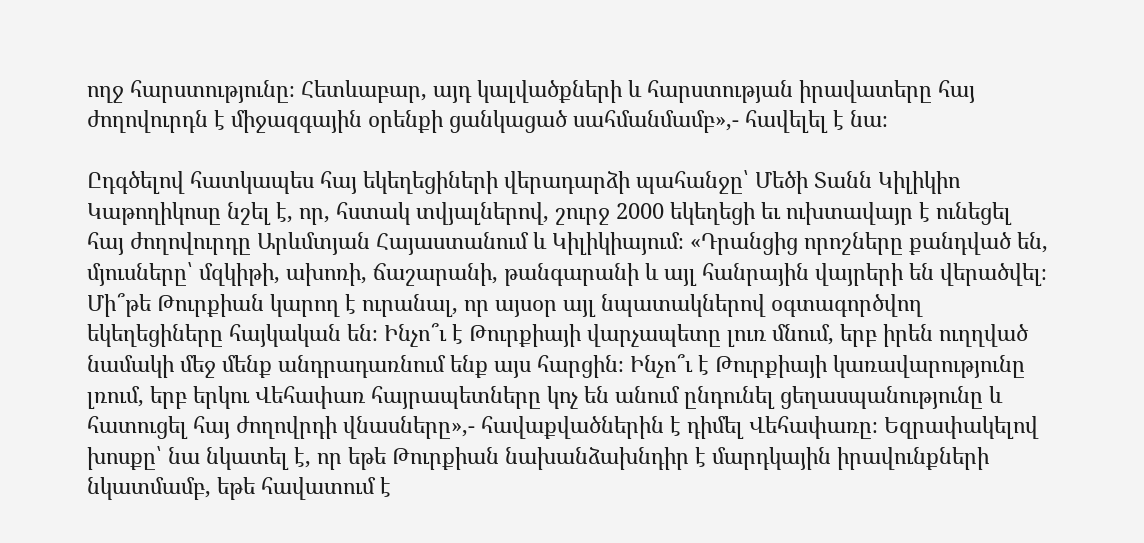ողջ հարստությունը։ Հետևաբար, այդ կալվածքների և հարստության իրավատերը հայ ժողովուրդն է միջազգային օրենքի ցանկացած սահմանմամբ»,- հավելել է նա։

Ըդգծելով հատկապես հայ եկեղեցիների վերադարձի պահանջը՝ Մեծի Տանն Կիլիկիո Կաթողիկոսը նշել է, որ, հստակ տվյալներով, շուրջ 2000 եկեղեցի եւ ուխտավայր է ունեցել հայ ժողովուրդը Արևմտյան Հայաստանում և Կիլիկիայում։ «Դրանցից որոշները քանդված են, մյուսները՝ մզկիթի, ախոռի, ճաշարանի, թանգարանի և այլ հանրային վայրերի են վերածվել։ Մի՞թե Թուրքիան կարող է ուրանալ, որ այսօր այլ նպատակներով օգտագործվող եկեղեցիները հայկական են։ Ինչո՞ւ է Թուրքիայի վարչապետը լուռ մնում, երբ իրեն ուղղված նամակի մեջ մենք անդրադառնում ենք այս հարցին։ Ինչո՞ւ է Թուրքիայի կառավարությունը լռում, երբ երկու Վեհափառ հայրապետները կոչ են անում ընդունել ցեղասպանությունը և հատուցել հայ ժողովրդի վնասները»,- հավաքվածներին է դիմել Վեհափառը։ Եզրափակելով խոսքը՝ նա նկատել է, որ եթե Թուրքիան նախանձախնդիր է մարդկային իրավունքների նկատմամբ, եթե հավատում է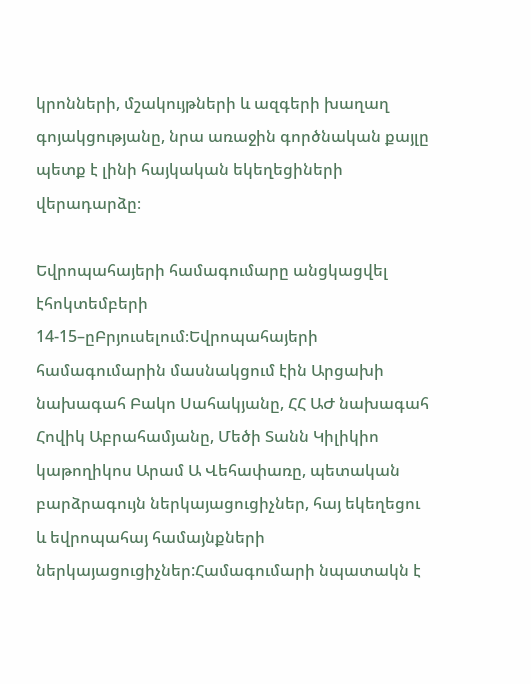կրոնների, մշակույթների և ազգերի խաղաղ գոյակցությանը, նրա առաջին գործնական քայլը պետք է լինի հայկական եկեղեցիների վերադարձը։

Եվրոպահայերի համագումարը անցկացվել էհոկտեմբերի 14-15–ըԲրյուսելում։Եվրոպահայերի համագումարին մասնակցում էին Արցախի նախագահ Բակո Սահակյանը, ՀՀ ԱԺ նախագահ Հովիկ Աբրահամյանը, Մեծի Տանն Կիլիկիո կաթողիկոս Արամ Ա Վեհափառը, պետական բարձրագույն ներկայացուցիչներ, հայ եկեղեցու և եվրոպահայ համայնքների ներկայացուցիչներ:Համագումարի նպատակն է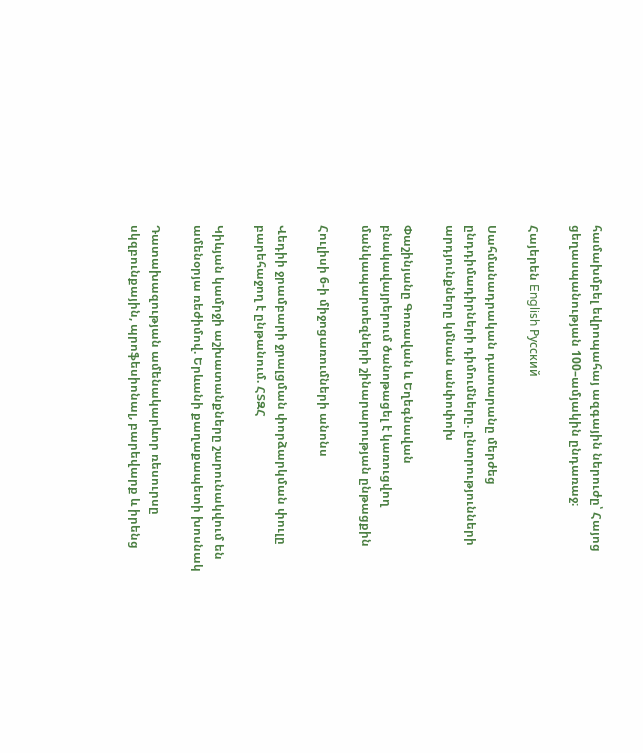համախմբել եվրոպահայ ազգային ներուժը՝ Հայոց ցեղասպանության 100–ամյակին ընդառաջ։

Հայերեն English Русский

Սահմանադրական դատարանը մերժեց ընդդիմադիրների դիմումները. ընտրությունների արդյունքները կմնան անփոփոխ

Փաշինյանը Գոռավան և Եղեգնավան բնակավայրերում ծանոթացել է կառուցվող մանկապարտեզների շինարարության ընթացքին

Հուլիսի 6-ի միջոցառումների անոնս

Վեդիի ջրամբարի ջրալցման փորձարկման փուլը բարեհաջող է ընթանում. ՀՏԶՀ

Կիևյան կամրջի աշխատանքները շարունակվում են ամենօրյա ռեժիմով. Երևանի քաղաքապետի խոսնակ

Դատախազության ամենակարևոր ռեսուրսը սկզբունքային, պրոֆեսիոնալ, բարեվարք և իրենց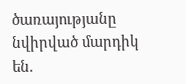ծառայությանը նվիրված մարդիկ են.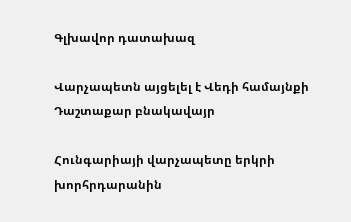Գլխավոր դատախազ

Վարչապետն այցելել է Վեդի համայնքի Դաշտաքար բնակավայր

Հունգարիայի վարչապետը երկրի խորհրդարանին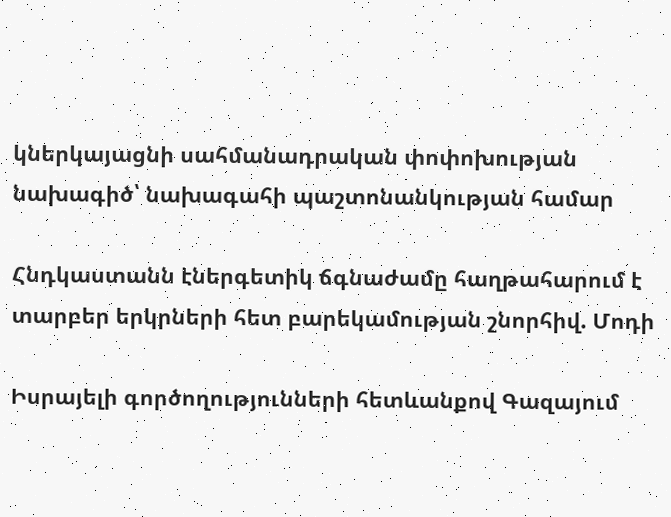կներկայացնի սահմանադրական փոփոխության նախագիծ՝ նախագահի պաշտոնանկության համար

Հնդկաստանն էներգետիկ ճգնաժամը հաղթահարում է տարբեր երկրների հետ բարեկամության շնորհիվ. Մոդի

Իսրայելի գործողությունների հետևանքով Գազայում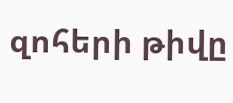զոհերի թիվը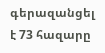գերազանցել է 73 հազարը